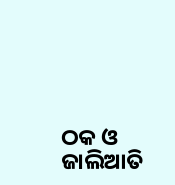ଠକ ଓ ଜାଲିଆତି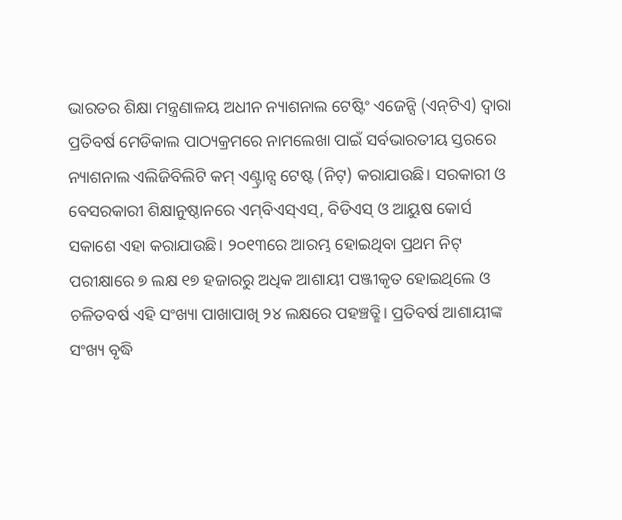ଭାରତର ଶିକ୍ଷା ମନ୍ତ୍ରଣାଳୟ ଅଧୀନ ନ୍ୟାଶନାଲ ଟେଷ୍ଟିଂ ଏଜେନ୍ସି (ଏନ୍‌ଟିଏ) ଦ୍ୱାରା ପ୍ରତିବର୍ଷ ମେଡିକାଲ ପାଠ୍ୟକ୍ରମରେ ନାମଲେଖା ପାଇଁ ସର୍ବଭାରତୀୟ ସ୍ତରରେ ନ୍ୟାଶନାଲ ଏଲିଜିବିଲିଟି କମ୍‌ ଏଣ୍ଟ୍ରାନ୍ସ ଟେଷ୍ଟ (ନିଟ୍‌) କରାଯାଉଛି। ସରକାରୀ ଓ ବେସରକାରୀ ଶିକ୍ଷାନୁଷ୍ଠାନରେ ଏମ୍‌ବିଏସ୍‌ଏସ୍‌, ବିଡିଏସ୍‌ ଓ ଆୟୁଷ କୋର୍ସ ସକାଶେ ଏହା କରାଯାଉଛି। ୨୦୧୩ରେ ଆରମ୍ଭ ହୋଇଥିବା ପ୍ରଥମ ନିଟ୍‌ ପରୀକ୍ଷାରେ ୭ ଲକ୍ଷ ୧୭ ହଜାରରୁ ଅଧିକ ଆଶାୟୀ ପଞ୍ଜୀକୃତ ହୋଇଥିଲେ ଓ ଚଳିତବର୍ଷ ଏହି ସଂଖ୍ୟା ପାଖାପାଖି ୨୪ ଲକ୍ଷରେ ପହଞ୍ଚତ୍ଛି। ପ୍ରତିବର୍ଷ ଆଶାୟୀଙ୍କ ସଂଖ୍ୟ ବୃଦ୍ଧି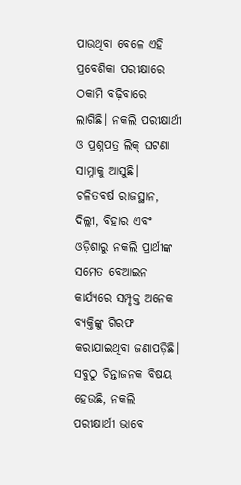ପାଉଥିବା ବେଳେ ଏହି ପ୍ରବେଶିକା ପରୀକ୍ଷାରେ ଠକାମି ବଢ଼ିବାରେ ଲାଗିଛି। ନକଲି ପରୀକ୍ଷାର୍ଥୀ ଓ ପ୍ରଶ୍ନପତ୍ର ଲିକ୍‌ ଘଟଣା ସାମ୍ନାକୁ ଆସୁଛି। ଚଳିତବର୍ଷ ରାଜସ୍ଥାନ, ଦିଲ୍ଲୀ, ବିହାର ଏବଂ ଓଡ଼ିଶାରୁ ନକଲି ପ୍ରାର୍ଥୀଙ୍କ ସମେତ ବେଆଇନ କାର୍ଯ୍ୟରେ ସମ୍ପୃକ୍ତ ଅନେକ ବ୍ୟକ୍ତିଙ୍କୁ ଗିରଫ କରାଯାଇଥିବା ଜଣାପଡ଼ିଛି। ସବୁଠୁ ଚିନ୍ତାଜନକ ବିଷୟ ହେଉଛି, ନକଲି ପରୀକ୍ଷାର୍ଥୀ ଭାବେ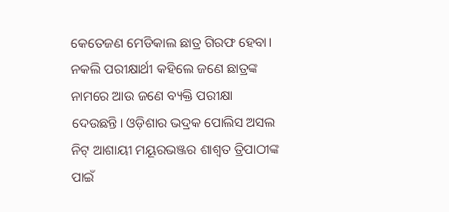କେତେଜଣ ମେଡିକାଲ ଛାତ୍ର ଗିରଫ ହେବା। ନକଲି ପରୀକ୍ଷାର୍ଥୀ କହିଲେ ଜଣେ ଛାତ୍ରଙ୍କ ନାମରେ ଆଉ ଜଣେ ବ୍ୟକ୍ତି ପରୀକ୍ଷା ଦେଉଛନ୍ତି। ଓଡ଼ିଶାର ଭଦ୍ରକ ପୋଲିସ ଅସଲ ନିଟ୍‌ ଆଶାୟୀ ମୟୂରଭଞ୍ଜର ଶାଶ୍ୱତ ତ୍ରିପାଠୀଙ୍କ ପାଇଁ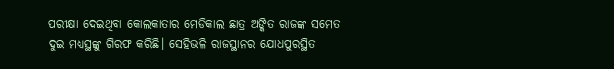ପରୀକ୍ଷା ଦେଇଥିବା କୋଲକାତାର ମେଡିକାଲ ଛାତ୍ର ଅଙ୍କିତ ରାଜଙ୍କ ସମେତ ଦୁଇ ମଧ୍ୟସ୍ଥଙ୍କୁ ଗିରଫ କରିଛି। ସେହିଭଳି ରାଜସ୍ଥାନର ଯୋଧପୁରସ୍ଥିତ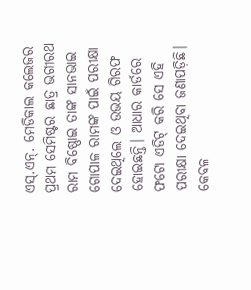ଏସ୍‌.ଏନ୍‌. ମେଡିକାଲ କଲେଜର ପ୍ରଥମ ସେମିଷ୍ଟର ଛାତ୍ର ଭଗୀରଥ ରାମ ବିଷ୍ଣୋଇ ତାଙ୍କ ସାନଭାଇ ଗୋପାଳ ରାମଙ୍କ ପାଇଁ ପରୀକ୍ଷା ଦେଇଥିଲେ ଓ ଉଭୟ ଗିରଫ ହୋଇଛନ୍ତି। ଆଧାର କାର୍ଡରେ ଫଟୋ ଏଡିଟ୍‌ କରି ସେ ଏହି ପରୀକ୍ଷା ଦେଇଥିବା ଜଣାପଡ଼ିଛି। କେବଳ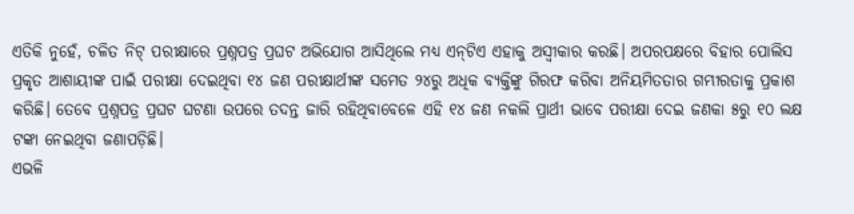ଏତିକି ନୁହେଁ, ଚଳିତ ନିଟ୍‌ ପରୀକ୍ଷାରେ ପ୍ରଶ୍ନପତ୍ର ପ୍ରଘଟ ଅଭିଯୋଗ ଆସିଥିଲେ ମଧ୍ୟ ଏନ୍‌ଟିଏ ଏହାକୁ ଅସ୍ବୀକାର କରଛି। ଅପରପକ୍ଷରେ ବିହାର ପୋଲିସ ପ୍ରକୃତ ଆଶାୟୀଙ୍କ ପାଇଁ ପରୀକ୍ଷା ଦେଇଥିବା ୧୪ ଜଣ ପରୀକ୍ଷାର୍ଥୀଙ୍କ ସମେତ ୨୪ରୁ ଅଧିକ ବ୍ୟକ୍ତିଙ୍କୁ ଗିରଫ କରିବା ଅନିୟମିତତାର ଗମ୍ଭୀରତାକୁ ପ୍ରକାଶ କରିଛି। ତେବେ ପ୍ରଶ୍ନପତ୍ର ପ୍ରଘଟ ଘଟଣା ଉପରେ ତଦନ୍ତ ଜାରି ରହିଥିବାବେଳେ ଏହି ୧୪ ଜଣ ନକଲି ପ୍ରାର୍ଥୀ ଭାବେ ପରୀକ୍ଷା ଦେଇ ଜଣକା ୫ରୁ ୧୦ ଲକ୍ଷ ଟଙ୍କା ନେଇଥିବା ଜଣାପଡ଼ିଛି।
ଏଭଳି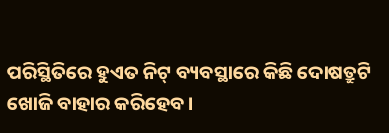ପରିସ୍ଥିତିରେ ହୁଏତ ନିଟ୍‌ ବ୍ୟବସ୍ଥାରେ କିଛି ଦୋଷତ୍ରୁଟି ଖୋଜି ବାହାର କରିହେବ।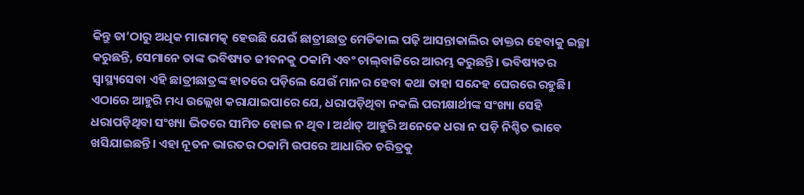କିନ୍ତୁ ତା’ଠାରୁ ଅଧିକ ମାରାମତ୍କ ହେଉଛି ଯେଉଁ ଛାତ୍ରୀଛାତ୍ର ମେଡିକାଲ ପଢ଼ି ଆସନ୍ତାକାଲିର ଡାକ୍ତର ହେବାକୁ ଇଚ୍ଛା କରୁଛନ୍ତି, ସେମାନେ ତାଙ୍କ ଭବିଷ୍ୟତ ଜୀବନକୁ ଠକାମି ଏବଂ ଚାଲ୍‌ବାଜିରେ ଆରମ୍ଭ କରୁଛନ୍ତି। ଭବିଷ୍ୟତର ସ୍ବାସ୍ଥ୍ୟସେବା ଏହି ଛାତ୍ରୀଛାତ୍ରଙ୍କ ହାତରେ ପଡ଼ିଲେ ଯେଉଁ ମାନର ହେବା କଥା ତାହା ସନ୍ଦେହ ଘେରରେ ରହୁଛି। ଏଠାରେ ଆହୁରି ମଧ୍ୟ ଉଲ୍ଲେଖ କରାଯାଇପାରେ ଯେ, ଧରାପଡ଼ିଥିବା ନକଲି ପରୀକ୍ଷାର୍ଥୀଙ୍କ ସଂଖ୍ୟା ସେହି ଧରାପଡ଼ିଥିବା ସଂଖ୍ୟା ଭିତରେ ସୀମିତ ହୋଇ ନ ଥିବ। ଅର୍ଥାତ୍‌ ଆହୁରି ଅନେକେ ଧରା ନ ପଡ଼ି ନିଶ୍ଚିତ ଭାବେ ଖସିଯାଇଛନ୍ତି। ଏହା ନୂତନ ଭାରତର ଠକାମି ଉପରେ ଆଧାରିତ ଚରିତ୍ରକୁ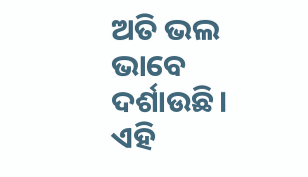ଅତି ଭଲ ଭାବେ ଦର୍ଶାଉଛି। ଏହି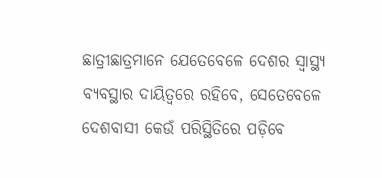ଛାତ୍ରୀଛାତ୍ରମାନେ ଯେତେବେଳେ ଦେଶର ସ୍ବାସ୍ଥ୍ୟ ବ୍ୟବସ୍ଥାର ଦାୟିତ୍ୱରେ ରହିବେ, ସେତେବେଳେ ଦେଶବାସୀ କେଉଁ ପରିସ୍ଥିତିରେ ପଡ଼ିବେ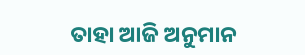ତାହା ଆଜି ଅନୁମାନ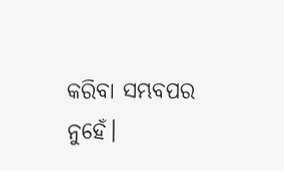କରିବା ସମ୍ଭବପର ନୁହେଁ।